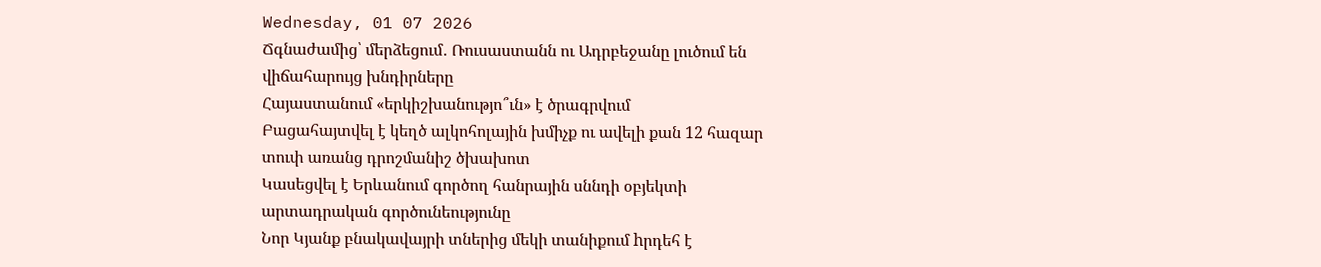Wednesday, 01 07 2026
Ճգնաժամից՝ մերձեցում․ Ռուսաստանն ու Ադրբեջանը լուծում են վիճահարույց խնդիրները
Հայաստանում «երկիշխանությո՞ւն» է ծրագրվում
Բացահայտվել է կեղծ ալկոհոլային խմիչք ու ավելի քան 12 հազար տուփ առանց դրոշմանիշ ծխախոտ
Կասեցվել է Երևանում գործող հանրային սննդի օբյեկտի արտադրական գործունեությունը
Նոր Կյանք բնակավայրի տներից մեկի տանիքում hրդեհ է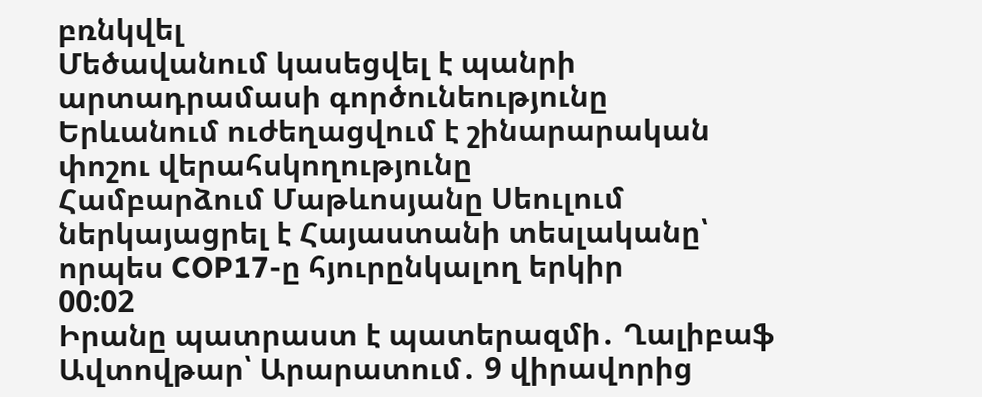բռնկվել
Մեծավանում կասեցվել է պանրի արտադրամասի գործունեությունը
Երևանում ուժեղացվում է շինարարական փոշու վերահսկողությունը
Համբարձում Մաթևոսյանը Սեուլում ներկայացրել է Հայաստանի տեսլականը՝ որպես COP17-ը հյուրընկալող երկիր
00:02
Իրանը պատրաստ է պատերազմի․ Ղալիբաֆ
Ավտովթար՝ Արարատում․ 9 վիրավորից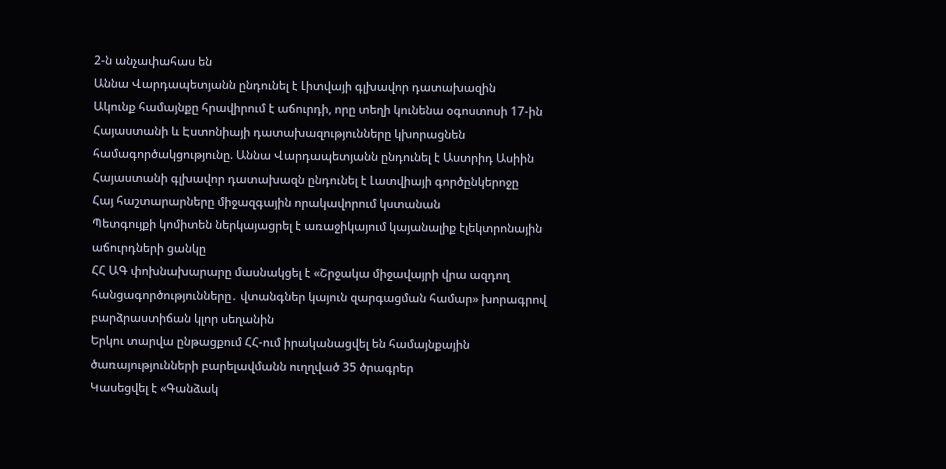2-ն անչափահաս են
Աննա Վարդապետյանն ընդունել է Լիտվայի գլխավոր դատախազին
Ակունք համայնքը հրավիրում է աճուրդի, որը տեղի կունենա օգոստոսի 17-ին
Հայաստանի և Էստոնիայի դատախազությունները կխորացնեն համագործակցությունը. Աննա Վարդապետյանն ընդունել է Աստրիդ Ասիին
Հայաստանի գլխավոր դատախազն ընդունել է Լատվիայի գործընկերոջը
Հայ հաշտարարները միջազգային որակավորում կստանան
Պետգույքի կոմիտեն ներկայացրել է առաջիկայում կայանալիք էլեկտրոնային աճուրդների ցանկը
ՀՀ ԱԳ փոխնախարարը մասնակցել է «Շրջակա միջավայրի վրա ազդող հանցագործությունները․ վտանգներ կայուն զարգացման համար» խորագրով բարձրաստիճան կլոր սեղանին
Երկու տարվա ընթացքում ՀՀ-ում իրականացվել են համայնքային ծառայությունների բարելավմանն ուղղված 35 ծրագրեր
Կասեցվել է «Գանձակ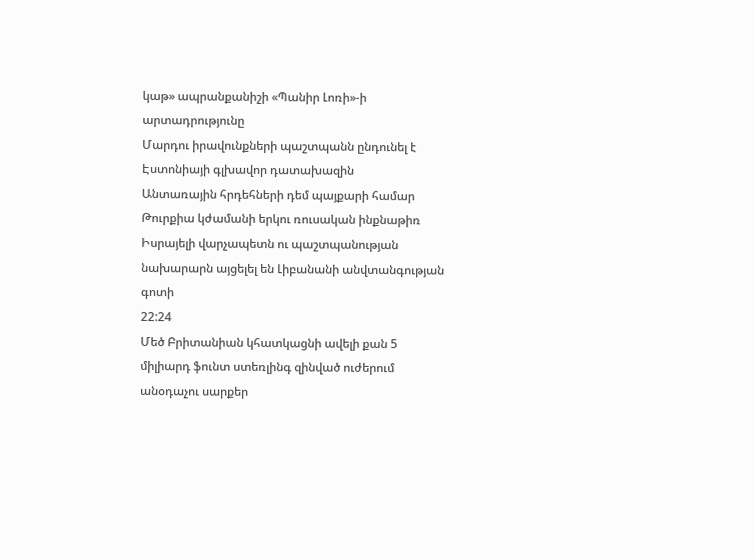կաթ» ապրանքանիշի «Պանիր Լոռի»-ի արտադրությունը
Մարդու իրավունքների պաշտպանն ընդունել է Էստոնիայի գլխավոր դատախազին
Անտառային հրդեհների դեմ պայքարի համար Թուրքիա կժամանի երկու ռուսական ինքնաթիռ
Իսրայելի վարչապետն ու պաշտպանության նախարարն այցելել են Լիբանանի անվտանգության գոտի
22:24
Մեծ Բրիտանիան կհատկացնի ավելի քան 5 միլիարդ ֆունտ ստեռլինգ զինված ուժերում անօդաչու սարքեր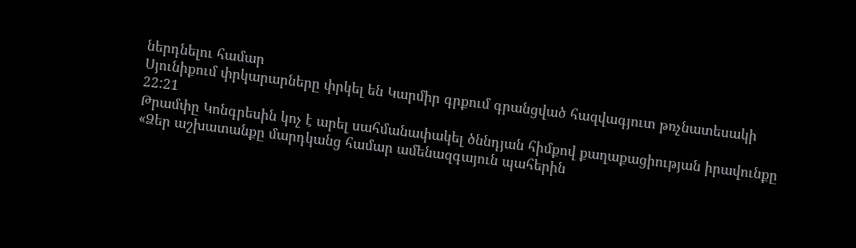ներդնելու համար
Սյունիքում փրկարարները փրկել են Կարմիր գրքում գրանցված հազվագյուտ թռչնատեսակի
22:21
Թրամփը Կոնգրեսին կոչ է արել սահմանափակել ծննդյան հիմքով քաղաքացիության իրավունքը
«Ձեր աշխատանքը մարդկանց համար ամենազգայուն պահերին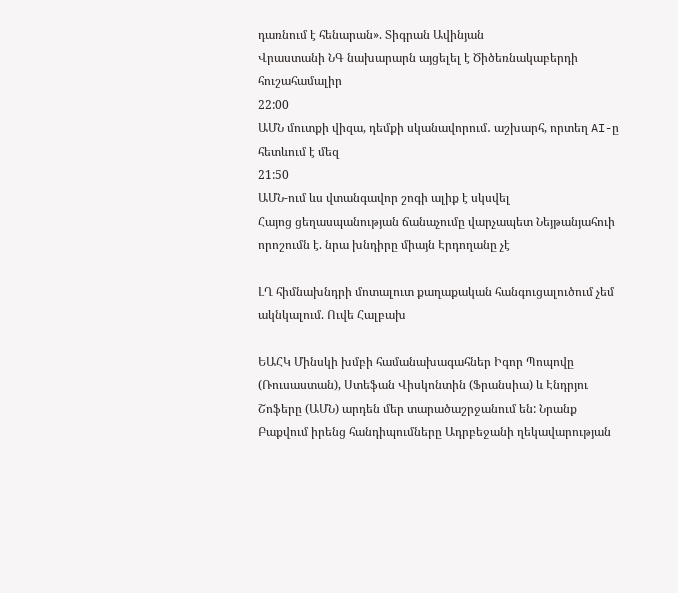դառնում է հենարան». Տիգրան Ավինյան
Վրաստանի ՆԳ նախարարն այցելել է Ծիծեռնակաբերդի հուշահամալիր
22:00
ԱՄՆ մուտքի վիզա, դեմքի սկանավորում․ աշխարհ, որտեղ AI-ը հետևում է մեզ
21:50
ԱՄՆ-ում ևս վտանգավոր շոգի ալիք է սկսվել
Հայոց ցեղասպանության ճանաչումը վարչապետ Նեյթանյահուի որոշումն է. նրա խնդիրը միայն Էրդողանը չէ

ԼՂ հիմնախնդրի մոտալուտ քաղաքական հանգուցալուծում չեմ ակնկալում. Ուվե Հալբախ

ԵԱՀԿ Մինսկի խմբի համանախագահներ Իգոր Պոպովը (Ռուսաստան), Ստեֆան Վիսկոնտին (Ֆրանսիա) և Էնդրյու Շոֆերը (ԱՄՆ) արդեն մեր տարածաշրջանում են: Նրանք Բաքվում իրենց հանդիպումները Ադրբեջանի ղեկավարության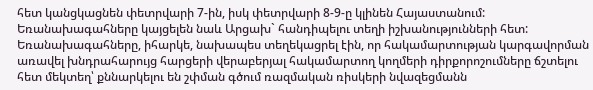հետ կանցկացնեն փետրվարի 7-ին, իսկ փետրվարի 8-9-ը կլինեն Հայաստանում: Եռանախագահները կայցելեն նաև Արցախ` հանդիպելու տեղի իշխանությունների հետ: Եռանախագահները, իհարկե, նախապես տեղեկացրել էին, որ հակամարտության կարգավորման առավել խնդրահարույց հարցերի վերաբերյալ հակամարտող կողմերի դիրքորոշումները ճշտելու հետ մեկտեղ՝ քննարկելու են շփման գծում ռազմական ռիսկերի նվազեցմանն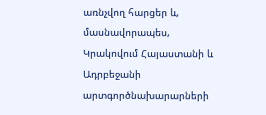առնչվող հարցեր և, մասնավորապես, Կրակովում Հայաստանի և Ադրբեջանի արտգործնախարարների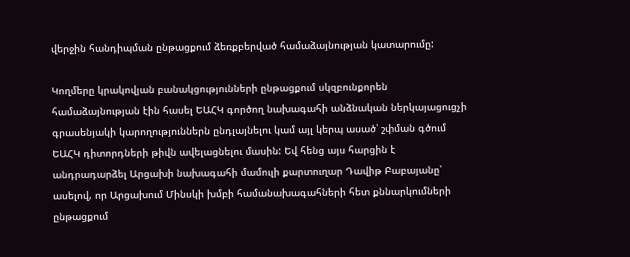վերջին հանդիպման ընթացքում ձեռքբերված համաձայնության կատարումը:

Կողմերը կրակովյան բանակցությունների ընթացքում սկզբունքորեն համաձայնության էին հասել ԵԱՀԿ գործող նախագահի անձնական ներկայացուցչի գրասենյակի կարողություններն ընդլայնելու կամ այլ կերպ ասած՝ շփման գծում ԵԱՀԿ դիտորդների թիվն ավելացնելու մասին: Եվ հենց այս հարցին է անդրադարձել Արցախի նախագահի մամուլի քարտուղար Դավիթ Բաբայանը՝ ասելով, որ Արցախում Մինսկի խմբի համանախագահների հետ քննարկումների ընթացքում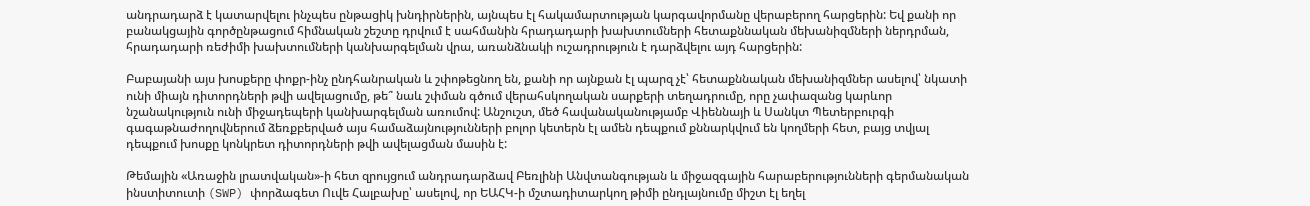անդրադարձ է կատարվելու ինչպես ընթացիկ խնդիրներին, այնպես էլ հակամարտության կարգավորմանը վերաբերող հարցերին: Եվ քանի որ բանակցային գործընթացում հիմնական շեշտը դրվում է սահմանին հրադադարի խախտումների հետաքննական մեխանիզմների ներդրման, հրադադարի ռեժիմի խախտումների կանխարգելման վրա, առանձնակի ուշադրություն է դարձվելու այդ հարցերին:

Բաբայանի այս խոսքերը փոքր-ինչ ընդհանրական և շփոթեցնող են, քանի որ այնքան էլ պարզ չէ՝ հետաքննական մեխանիզմներ ասելով՝ նկատի ունի միայն դիտորդների թվի ավելացումը, թե՞ նաև շփման գծում վերահսկողական սարքերի տեղադրումը, որը չափազանց կարևոր նշանակություն ունի միջադեպերի կանխարգելման առումով: Անշուշտ, մեծ հավանականությամբ Վիեննայի և Սանկտ Պետերբուրգի գագաթնաժողովներում ձեռքբերված այս համաձայնությունների բոլոր կետերն էլ ամեն դեպքում քննարկվում են կողմերի հետ, բայց տվյալ դեպքում խոսքը կոնկրետ դիտորդների թվի ավելացման մասին է:

Թեմային «Առաջին լրատվական»-ի հետ զրույցում անդրադարձավ Բեռլինի Անվտանգության և միջազգային հարաբերությունների գերմանական ինստիտուտի (SWP) փորձագետ Ուվե Հալբախը՝ ասելով, որ ԵԱՀԿ-ի մշտադիտարկող թիմի ընդլայնումը միշտ էլ եղել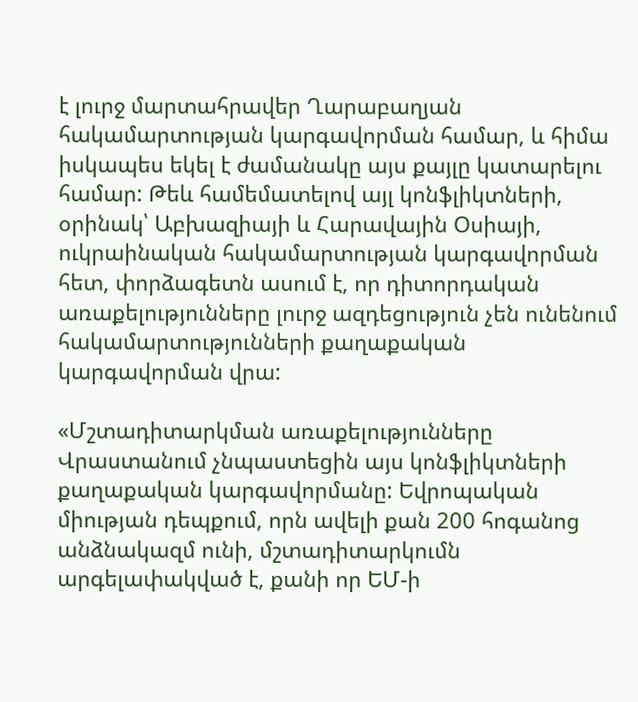է լուրջ մարտահրավեր Ղարաբաղյան հակամարտության կարգավորման համար, և հիմա իսկապես եկել է ժամանակը այս քայլը կատարելու համար: Թեև համեմատելով այլ կոնֆլիկտների, օրինակ՝ Աբխազիայի և Հարավային Օսիայի, ուկրաինական հակամարտության կարգավորման հետ, փորձագետն ասում է, որ դիտորդական առաքելությունները լուրջ ազդեցություն չեն ունենում հակամարտությունների քաղաքական կարգավորման վրա:

«Մշտադիտարկման առաքելությունները Վրաստանում չնպաստեցին այս կոնֆլիկտների քաղաքական կարգավորմանը: Եվրոպական միության դեպքում, որն ավելի քան 200 հոգանոց անձնակազմ ունի, մշտադիտարկումն արգելափակված է, քանի որ ԵՄ-ի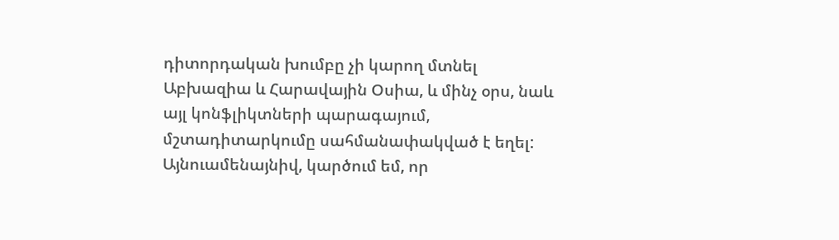դիտորդական խումբը չի կարող մտնել Աբխազիա և Հարավային Օսիա, և մինչ օրս, նաև այլ կոնֆլիկտների պարագայում, մշտադիտարկումը սահմանափակված է եղել: Այնուամենայնիվ, կարծում եմ, որ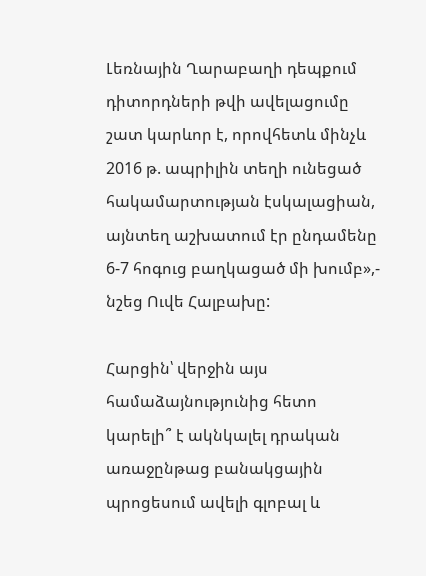Լեռնային Ղարաբաղի դեպքում դիտորդների թվի ավելացումը շատ կարևոր է, որովհետև մինչև 2016 թ. ապրիլին տեղի ունեցած հակամարտության էսկալացիան, այնտեղ աշխատում էր ընդամենը 6-7 հոգուց բաղկացած մի խումբ»,- նշեց Ուվե Հալբախը:

Հարցին՝ վերջին այս համաձայնությունից հետո կարելի՞ է ակնկալել դրական առաջընթաց բանակցային պրոցեսում ավելի գլոբալ և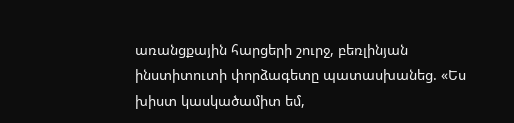առանցքային հարցերի շուրջ, բեռլինյան ինստիտուտի փորձագետը պատասխանեց. «Ես խիստ կասկածամիտ եմ,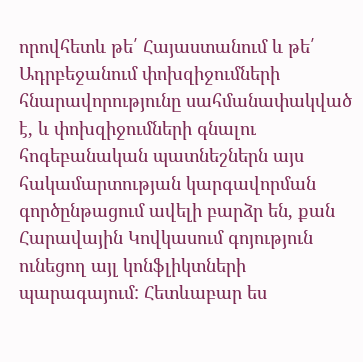որովհետև թե՛ Հայաստանում և թե՛ Ադրբեջանում փոխզիջումների հնարավորությունը սահմանափակված է, և փոխզիջումների գնալու հոգեբանական պատնեշներն այս հակամարտության կարգավորման գործընթացում ավելի բարձր են, քան Հարավային Կովկասում գոյություն ունեցող այլ կոնֆլիկտների պարագայում: Հետևաբար ես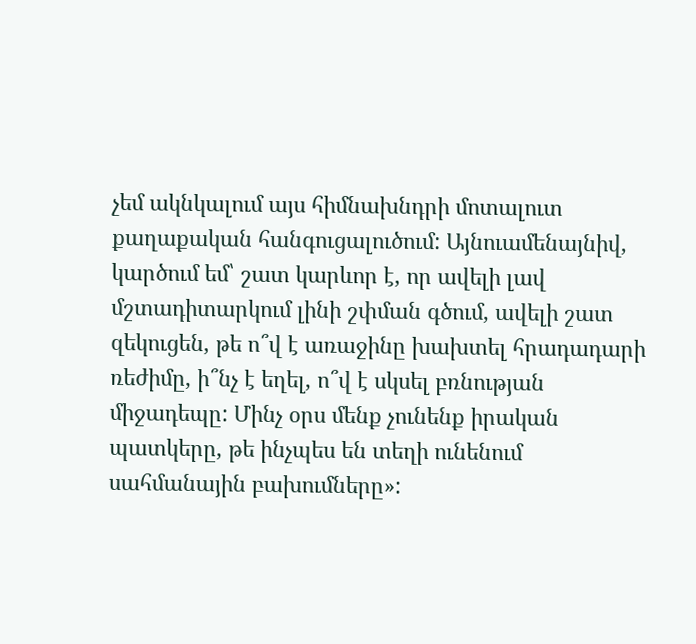չեմ ակնկալում այս հիմնախնդրի մոտալուտ քաղաքական հանգուցալուծում: Այնուամենայնիվ, կարծում եմ՝ շատ կարևոր է, որ ավելի լավ մշտադիտարկում լինի շփման գծում, ավելի շատ զեկուցեն, թե ո՞վ է առաջինը խախտել հրադադարի ռեժիմը, ի՞նչ է եղել, ո՞վ է սկսել բռնության միջադեպը: Մինչ օրս մենք չունենք իրական պատկերը, թե ինչպես են տեղի ունենում սահմանային բախումները»: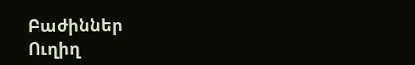Բաժիններ
Ուղիղ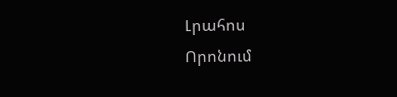Լրահոս
Որոնում